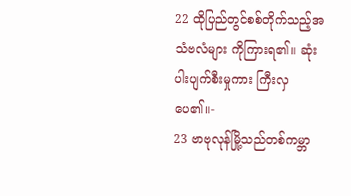22 ထိုပြည်တွင်စစ်တိုက်သည့်အသံဗလံများ ကိုကြားရ၏။ ဆုံးပါးပျက်စီးမှုကား ကြီးလှပေ၏။-
23 ဗာဗုလုန်မြို့သည်တစ်ကမ္ဘာ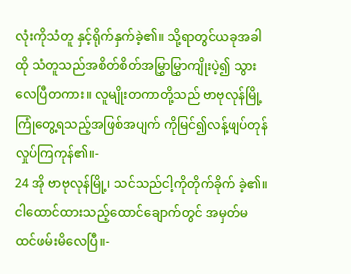လုံးကိုသံတူ နှင့်ရိုက်နှက်ခဲ့၏။ သို့ရာတွင်ယခုအခါထို သံတူသည်အစိတ်စိတ်အမြွှာမြွှာကျိုးပဲ့၍ သွားလေပြီတကား။ လူမျိုးတကာတို့သည် ဗာဗုလုန်မြို့ကြုံတွေ့ရသည့်အဖြစ်အပျက် ကိုမြင်၍လန့်ဖျပ်တုန်လှုပ်ကြကုန်၏။-
24 အို ဗာဗုလုန်မြို့၊ သင်သည်ငါ့ကိုတိုက်ခိုက် ခဲ့၏။ ငါထောင်ထားသည့်ထောင်ချောက်တွင် အမှတ်မထင်ဖမ်းမိလေပြီ။-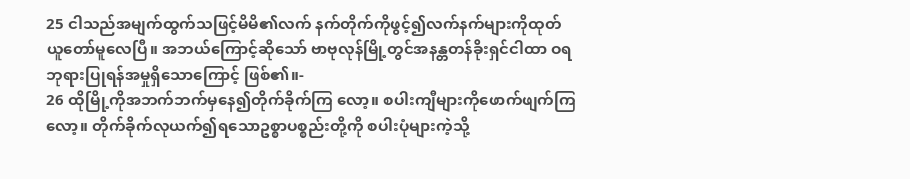25 ငါသည်အမျက်ထွက်သဖြင့်မိမိ၏လက် နက်တိုက်ကိုဖွင့်၍လက်နက်များကိုထုတ် ယူတော်မူလေပြီ။ အဘယ်ကြောင့်ဆိုသော် ဗာဗုလုန်မြို့တွင်အနန္တတန်ခိုးရှင်ငါထာ ဝရဘုရားပြုရန်အမှုရှိသောကြောင့် ဖြစ်၏။-
26 ထိုမြို့ကိုအဘက်ဘက်မှနေ၍တိုက်ခိုက်ကြ လော့။ စပါးကျီများကိုဖောက်ဖျက်ကြလော့။ တိုက်ခိုက်လုယက်၍ရသောဥစ္စာပစ္စည်းတို့ကို စပါးပုံများကဲ့သို့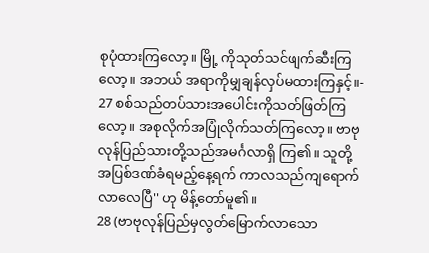စုပုံထားကြလော့။ မြို့ ကိုသုတ်သင်ဖျက်ဆီးကြလော့။ အဘယ် အရာကိုမျှချန်လှပ်မထားကြနှင့်။-
27 စစ်သည်တပ်သားအပေါင်းကိုသတ်ဖြတ်ကြ လော့။ အစုလိုက်အပြုံလိုက်သတ်ကြလော့။ ဗာဗုလုန်ပြည်သားတို့သည်အမင်္ဂလာရှိ ကြ၏။ သူတို့အပြစ်ဒဏ်ခံရမည့်နေ့ရက် ကာလသည်ကျရောက်လာလေပြီ'' ဟု မိန့်တော်မူ၏။
28 (ဗာဗုလုန်ပြည်မှလွတ်မြောက်လာသော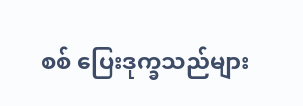စစ် ပြေးဒုက္ခသည်များ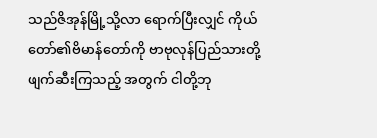သည်ဇိအုန်မြို့သို့လာ ရောက်ပြီးလျှင် ကိုယ်တော်၏ဗိမာန်တော်ကို ဗာဗုလုန်ပြည်သားတို့ဖျက်ဆီးကြသည့် အတွက် ငါတို့ဘု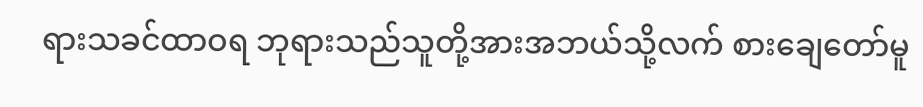ရားသခင်ထာဝရ ဘုရားသည်သူတို့အားအဘယ်သို့လက် စားချေတော်မူ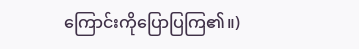ကြောင်းကိုပြောပြကြ၏။)